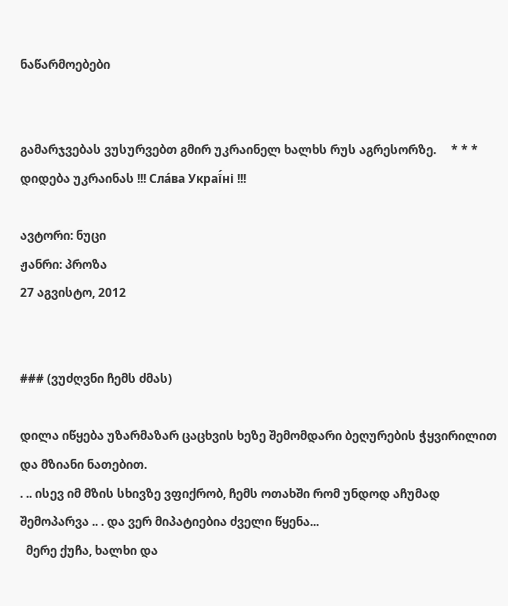ნაწარმოებები


გამარჯვებას ვუსურვებთ გმირ უკრაინელ ხალხს რუს აგრესორზე.     * * *     დიდება უკრაინას !!! Сла́ва Украї́ні !!!

ავტორი: ნუცი
ჟანრი: პროზა
27 აგვისტო, 2012


### (ვუძღვნი ჩემს ძმას)

დილა იწყება უზარმაზარ ცაცხვის ხეზე შემომდარი ბეღურების ჭყვირილით და მზიანი ნათებით.
. .. ისევ იმ მზის სხივზე ვფიქრობ, ჩემს ოთახში რომ უნდოდ აჩუმად შემოპარვა .. . და ვერ მიპატიებია ძველი წყენა...
  მერე ქუჩა, ხალხი და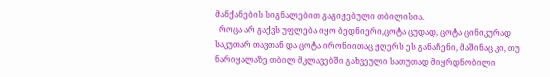მანქანების სიგნალებით გაგიჟებული თბილისია.
  როცა არ გაქვს უფლება იყო ბედნიერი,ცოტა ცუდად, ცოტა ცინიკურად საკუთარ თავთან და ცოტა ირონიითაც ჟღერს ეს განაჩენი, მაშინაც კი, თუ ნარიყალაზე თბილ მკლავებში გახვეული სათუთად მიყრდნობილი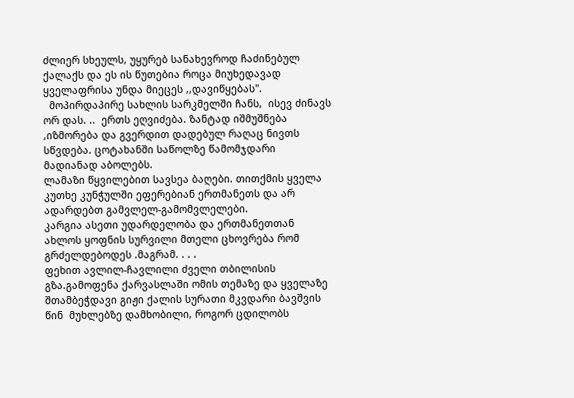ძლიერ სხეულს, უყურებ სანახევროდ ჩაძინებულ ქალაქს და ეს ის წუთებია როცა მიუხედავად ყველაფრისა უნდა მიეცეს ,,დავიწყებას".
  მოპირდაპირე სახლის სარკმელში ჩანს,  ისევ ძინავს ორ დას. ..  ერთს ეღვიძება. ზანტად იშმუშნება ,იზმორება და გვერდით დადებულ რაღაც ნივთს სწვდება. ცოტახანში საწოლზე წამომჯდარი მადიანად აბოლებს.
ლამაზი წყვილებით სავსეა ბაღები. თითქმის ყველა კუთხე კუნჭულში ეფერებიან ერთმანეთს და არ ადარდებთ გამვლელ-გამომვლელები.
კარგია ასეთი უდარდელობა და ერთმანეთთან  ახლოს ყოფნის სურვილი მთელი ცხოვრება რომ გრძელდებოდეს .მაგრამ. . . .
ფეხით ავლილ-ჩავლილი ძველი თბილისის გზა.გამოფენა ქარვასლაში ომის თემაზე და ყველაზე შთამბეჭდავი გიჟი ქალის სურათი მკვდარი ბავშვის წინ  მუხლებზე დამხობილი, როგორ ცდილობს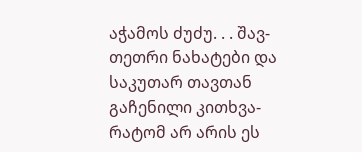აჭამოს ძუძუ. . . შავ-თეთრი ნახატები და საკუთარ თავთან გაჩენილი კითხვა-რატომ არ არის ეს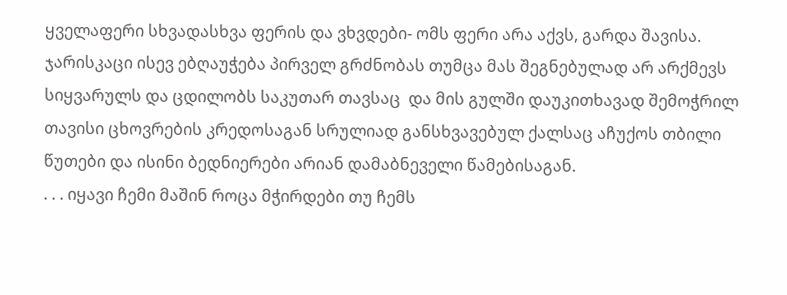ყველაფერი სხვადასხვა ფერის და ვხვდები- ომს ფერი არა აქვს, გარდა შავისა.
ჯარისკაცი ისევ ებღაუჭება პირველ გრძნობას თუმცა მას შეგნებულად არ არქმევს სიყვარულს და ცდილობს საკუთარ თავსაც  და მის გულში დაუკითხავად შემოჭრილ  თავისი ცხოვრების კრედოსაგან სრულიად განსხვავებულ ქალსაც აჩუქოს თბილი წუთები და ისინი ბედნიერები არიან დამაბნეველი წამებისაგან.
. . . იყავი ჩემი მაშინ როცა მჭირდები თუ ჩემს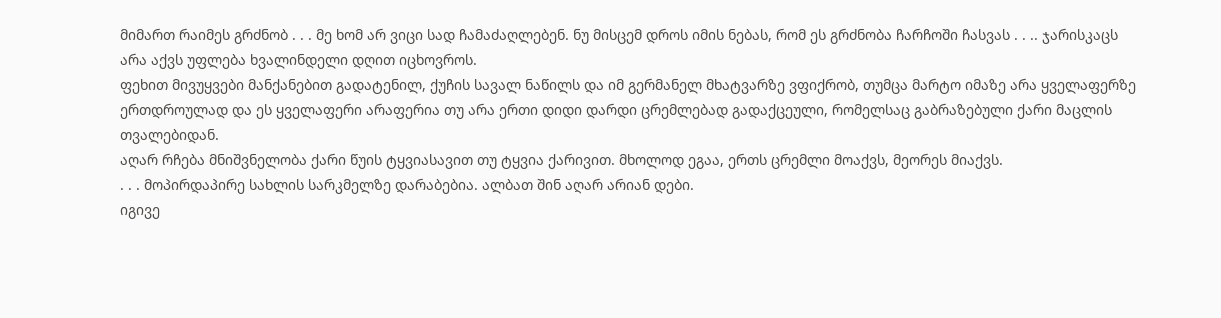მიმართ რაიმეს გრძნობ . . . მე ხომ არ ვიცი სად ჩამაძაღლებენ. ნუ მისცემ დროს იმის ნებას, რომ ეს გრძნობა ჩარჩოში ჩასვას . . .. ჯარისკაცს არა აქვს უფლება ხვალინდელი დღით იცხოვროს.
ფეხით მივუყვები მანქანებით გადატენილ, ქუჩის სავალ ნაწილს და იმ გერმანელ მხატვარზე ვფიქრობ, თუმცა მარტო იმაზე არა ყველაფერზე ერთდროულად და ეს ყველაფერი არაფერია თუ არა ერთი დიდი დარდი ცრემლებად გადაქცეული, რომელსაც გაბრაზებული ქარი მაცლის თვალებიდან.
აღარ რჩება მნიშვნელობა ქარი წუის ტყვიასავით თუ ტყვია ქარივით. მხოლოდ ეგაა, ერთს ცრემლი მოაქვს, მეორეს მიაქვს.
. . . მოპირდაპირე სახლის სარკმელზე დარაბებია. ალბათ შინ აღარ არიან დები.
იგივე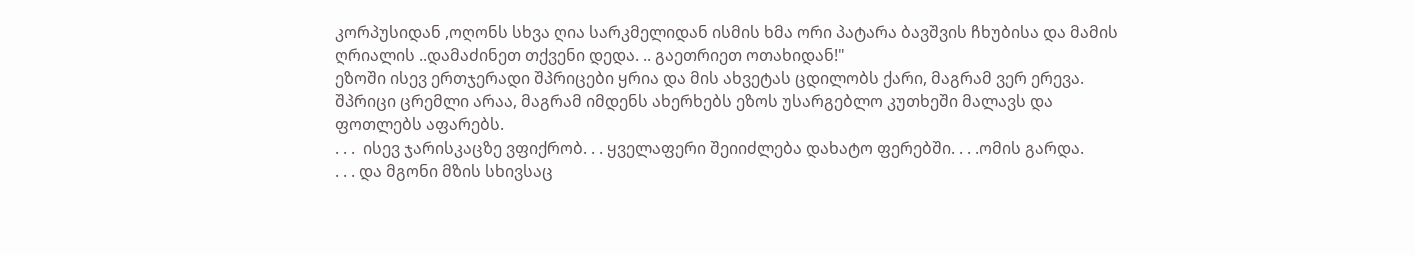კორპუსიდან ,ოღონს სხვა ღია სარკმელიდან ისმის ხმა ორი პატარა ბავშვის ჩხუბისა და მამის ღრიალის ..დამაძინეთ თქვენი დედა. .. გაეთრიეთ ოთახიდან!"
ეზოში ისევ ერთჯერადი შპრიცები ყრია და მის ახვეტას ცდილობს ქარი, მაგრამ ვერ ერევა. შპრიცი ცრემლი არაა, მაგრამ იმდენს ახერხებს ეზოს უსარგებლო კუთხეში მალავს და ფოთლებს აფარებს.
. . .  ისევ ჯარისკაცზე ვფიქრობ. . . ყველაფერი შეიიძლება დახატო ფერებში. . . .ომის გარდა.
. . . და მგონი მზის სხივსაც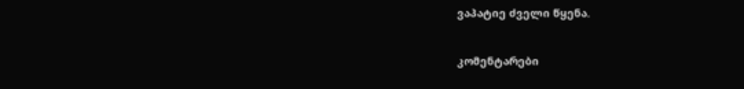ვაპატიე ძველი წყენა.


კომენტარები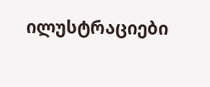ილუსტრაციები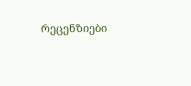რეცენზიები